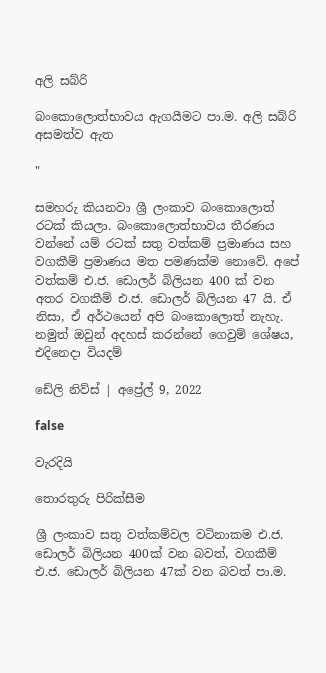අලි සබ්රි

බංකොලොත්භාවය ඇගයීමට පා.ම. අලි සබ්රි අසමත්ව ඇත

"

සමහරු කියනවා ශ්‍රී ලංකාව බංකොලොත් රටක් කියලා. බංකොලොත්භාවය තීරණය වන්නේ යම් රටක් සතු වත්කම් ප්‍රමාණය සහ වගකීම් ප්‍රමාණය මත පමණක්ම නොවේ. අපේ වත්කම් එ.ජ. ඩොලර් බිලියන 400 ක් වන අතර වගකීම් එ.ජ. ඩොලර් බිලියන 47 යි. ඒ නිසා, ඒ අර්ථයෙන් අපි බංකොලොත් නැහැ. නමුත් ඔවුන් අදහස් කරන්නේ ගෙවුම් ශේෂය, එදිනෙදා වියදම්

ඩේලි නිව්ස් | අප්‍රේල් 9, 2022

false

වැරදියි

තොරතුරු පිරික්සීම

ශ්‍රී ලංකාව සතු වත්කම්වල වටිනාකම එ.ජ. ඩොලර් බිලියන 400ක් වන බවත්, වගකීම් එ.ජ. ඩොලර් බිලියන 47ක් වන බවත් පා.ම.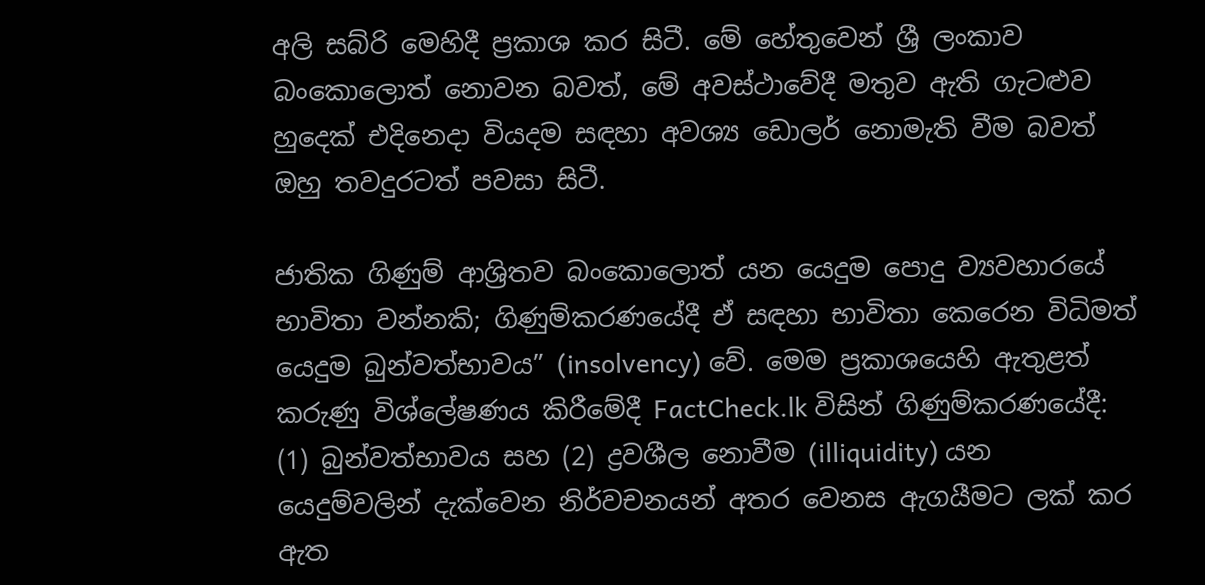අලි සබ්රි මෙහිදී ප්‍රකාශ කර සිටී. මේ හේතුවෙන් ශ්‍රී ලංකාව බංකොලොත් නොවන බවත්, මේ අවස්ථාවේදී මතුව ඇති ගැටළුව හුදෙක් එදිනෙදා වියදම සඳහා අවශ්‍ය ඩොලර් නොමැති වීම බවත් ඔහු තවදුරටත් පවසා සිටී.

ජාතික ගිණුම් ආශ්‍රිතව බංකොලොත් යන යෙදුම පොදු ව්‍යවහාරයේ භාවිතා වන්නකි; ගිණුම්කරණයේදී ඒ සඳහා භාවිතා කෙරෙන විධිමත් යෙදුම බුන්වත්භාවය” (insolvency) වේ. මෙම ප්‍රකාශයෙහි ඇතුළත් කරුණු විශ්ලේෂණය කිරීමේදී FactCheck.lk විසින් ගිණුම්කරණයේදී: (1) බුන්වත්භාවය සහ (2) ද්‍රවශීල නොවීම (illiquidity) යන යෙදුම්වලින් දැක්වෙන නිර්වචනයන් අතර වෙනස ඇගයීමට ලක් කර ඇත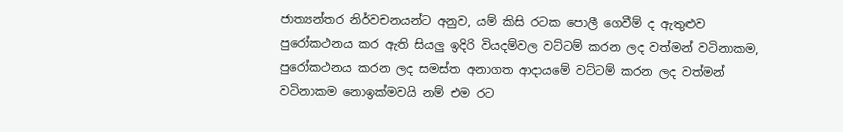ජාත්‍යන්තර නිර්වචනයන්ට අනුව, යම් කිසි රටක පොලී ගෙවීම් ද ඇතුළුව පුරෝකථනය කර ඇති සියලු ඉදිරි වියදම්වල වට්ටම් කරන ලද වත්මන් වටිනාකම, පුරෝකථනය කරන ලද සමස්ත අනාගත ආදායමේ වට්ටම් කරන ලද වත්මන් වටිනාකම නොඉක්මවයි නම් එම රට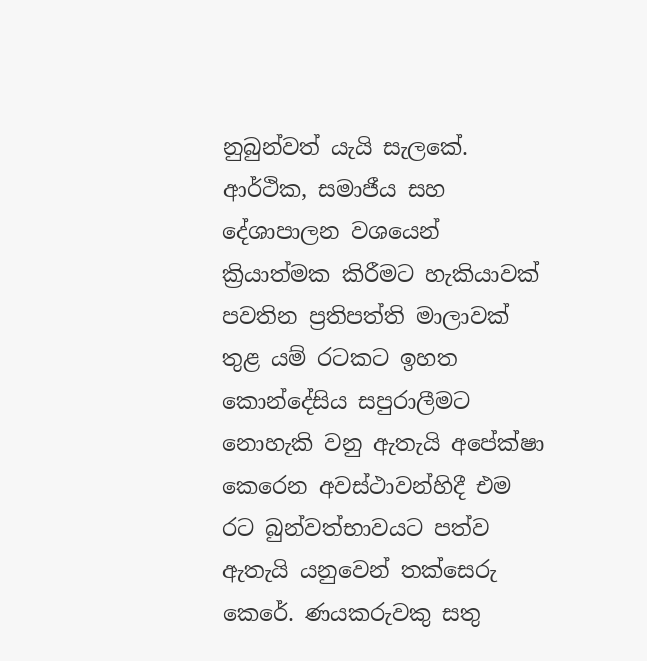නුබුන්වත් යැයි සැලකේ. ආර්ථික, සමාජීය සහ දේශාපාලන වශයෙන් ක්‍රියාත්මක කිරීමට හැකියාවක් පවතින ප්‍රතිපත්ති මාලාවක් තුළ යම් රටකට ඉහත කොන්දේසිය සපුරාලීමට නොහැකි වනු ඇතැයි අපේක්ෂා කෙරෙන අවස්ථාවන්හිදී එම රට බුන්වත්භාවයට පත්ව ඇතැයි යනුවෙන් තක්සෙරු කෙරේ. ණයකරුවකු සතු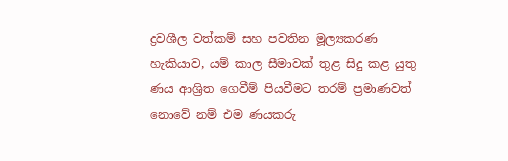ද්‍රවශීල වත්කම් සහ පවතින මූල්‍යකරණ හැකියාව, යම් කාල සීමාවක් තුළ සිදු කළ යුතු ණය ආශ්‍රිත ගෙවීම් පියවීමට තරම් ප්‍රමාණවත් නොවේ නම් එම ණයකරු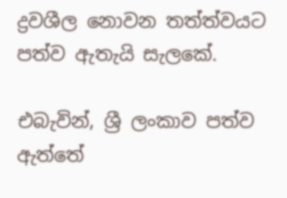ද්‍රවශීල නොවන තත්ත්වයට පත්ව ඇතැයි සැලකේ.

එබැවින්, ශ්‍රී ලංකාව පත්ව ඇත්තේ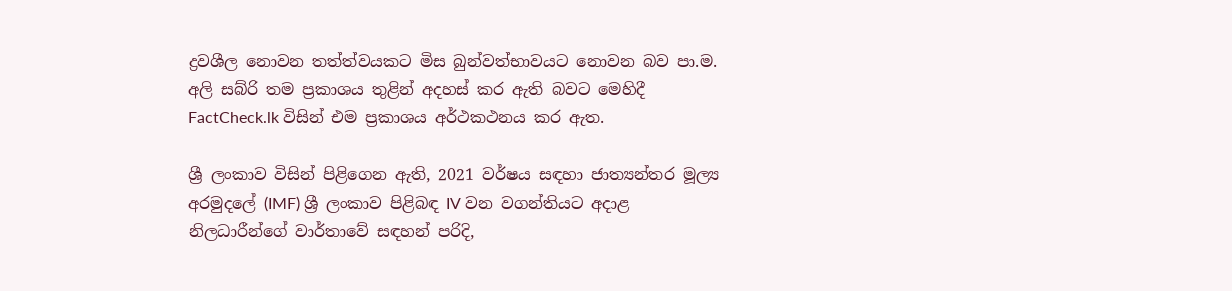ද්‍රවශීල නොවන තත්ත්වයකට මිස බුන්වත්භාවයට නොවන බව පා.ම. අලි සබ්රි තම ප්‍රකාශය තුළින් අදහස් කර ඇති බවට මෙහිදී FactCheck.lk විසින් එම ප්‍රකාශය අර්ථකථනය කර ඇත.

ශ්‍රී ලංකාව විසින් පිළිගෙන ඇති, 2021 වර්ෂය සඳහා ජාත්‍යන්තර මූල්‍ය අරමුදලේ (IMF) ශ්‍රී ලංකාව පිළිබඳ IV වන වගන්තියට අදාළ නිලධාරීන්ගේ වාර්තාවේ සඳහන් පරිදි,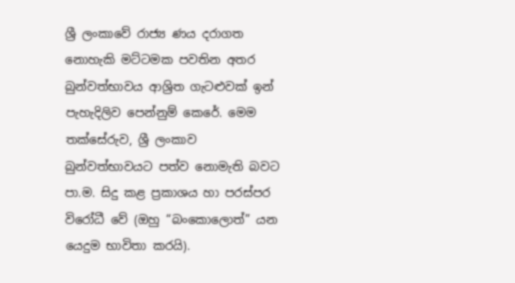ශ්‍රී ලංකාවේ රාජ්‍ය ණය දරාගත නොහැකි මට්ටමක පවතින අතර බුන්වත්භාවය ආශ්‍රිත ගැටළුවක් ඉන් පැහැදිලිව පෙන්නුම් කෙරේ. මෙම තක්සේරුව, ශ්‍රී ලංකාව බුන්වත්භාවයට පත්ව නොමැති බවට පා.ම. සිදු කළ ප්‍රකාශය හා පරස්පර විරෝධී වේ (ඔහු “බංකොලොත්” යන යෙදුම භාවිතා කරයි).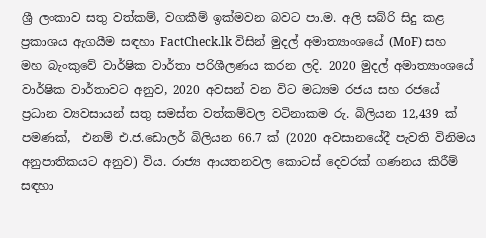ශ්‍රී ලංකාව සතු වත්කම්, වගකීම් ඉක්මවන බවට පා.ම. අලි සබ්රි සිදු කළ ප්‍රකාශය ඇගයීම සඳහා FactCheck.lk විසින් මුදල් අමාත්‍යාංශයේ (MoF) සහ මහ බැංකුවේ වාර්ෂික වාර්තා පරිශීලණය කරන ලදි. 2020 මුදල් අමාත්‍යාංශයේ වාර්ෂික වාර්තාවට අනුව, 2020 අවසන් වන විට මධ්‍යම රජය සහ රජයේ ප්‍රධාන ව්‍යවසායන් සතු සමස්ත වත්කම්වල වටිනාකම රු. බිලියන 12,439 ක් පමණක්,  එනම් එ.ජ.ඩොලර් බිලියන 66.7 ක් (2020 අවසානයේදී පැවති විනිමය අනුපාතිකයට අනුව) විය. රාජ්‍ය ආයතනවල කොටස් දෙවරක් ගණනය කිරීම් සඳහා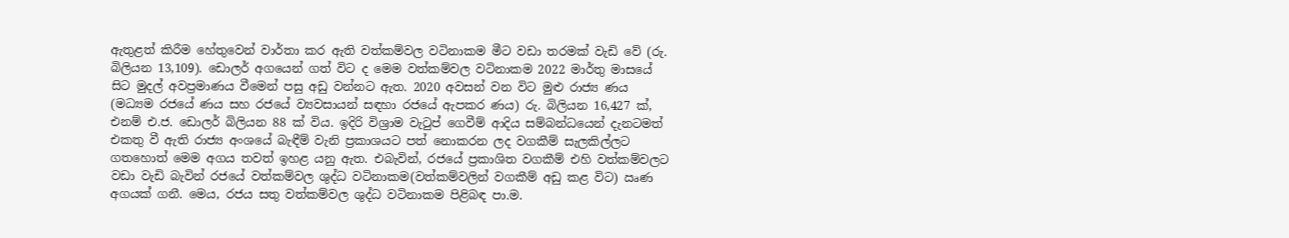ඇතුළත් කිරීම හේතුවෙන් වාර්තා කර ඇති වත්කම්වල වටිනාකම මීට වඩා තරමක් වැඩි වේ (රු. බිලියන 13,109). ඩොලර් අගයෙන් ගත් විට ද මෙම වත්කම්වල වටිනාකම 2022 මාර්තු මාසයේ සිට මුදල් අවප්‍රමාණය වීමෙන් පසු අඩු වන්නට ඇත. 2020 අවසන් වන විට මුළු රාජ්‍ය ණය (මධ්‍යම රජයේ ණය සහ රජයේ ව්‍යවසායන් සඳහා රජයේ ඇපකර ණය) රු. බිලියන 16,427 ක්, එනම් එ.ජ. ඩොලර් බිලියන 88 ක් විය. ඉදිරි විශ්‍රාම වැටුප් ගෙවීම් ආදිය සම්බන්ධයෙන් දැනටමත් එකතු වී ඇති රාජ්‍ය අංශයේ බැඳීම් වැනි ප්‍රකාශයට පත් නොකරන ලද වගකීම් සැලකිල්ලට ගතහොත් මෙම අගය තවත් ඉහළ යනු ඇත. එබැවින්, රජයේ ප්‍රකාශිත වගකීම් එහි වත්කම්වලට වඩා වැඩි බැවින් රජයේ වත්කම්වල ශුද්ධ වටිනාකම(වත්කම්වලින් වගකීම් අඩු කළ විට) ඍණ අගයක් ගනී. මෙය, රජය සතු වත්කම්වල ශුද්ධ වටිනාකම පිළිබඳ පා.ම.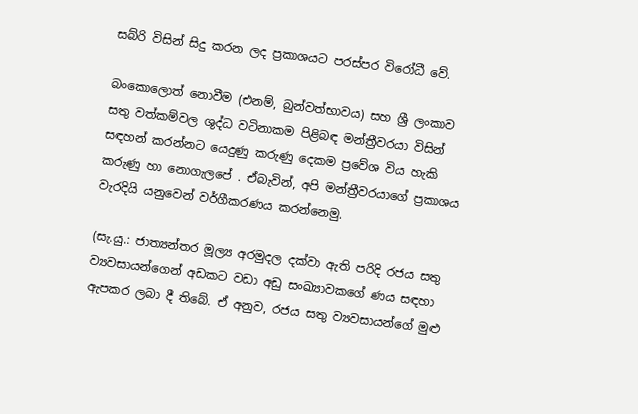සබ්රි විසින් සිදු කරන ලද ප්‍රකාශයට පරස්පර විරෝධී වේ.

බංකොලොත් නොවීම (එනම්, බුන්වත්භාවය) සහ ශ්‍රී ලංකාව සතු වත්කම්වල ශුද්ධ වටිනාකම පිළිබඳ මන්ත්‍රීවරයා විසින් සඳහන් කරන්නට යෙදුණු කරුණු දෙකම ප්‍රවේශ විය හැකි කරුණු හා නොගැලපේ . ඒබැවින්, අපි මන්ත්‍රීවරයාගේ ප්‍රකාශය වැරදියි යනුවෙන් වර්ගීකරණය කරන්නෙමු.

(සැ.යු.: ජාත්‍යන්තර මූල්‍ය අරමුදල දක්වා ඇති පරිදි රජය සතු ව්‍යවසායන්ගෙන් අඩකට වඩා අඩු සංඛ්‍යාවකගේ ණය සඳහා ඇපකර ලබා දී තිබේ. ඒ අනුව, රජය සතු ව්‍යවසායන්ගේ මුළු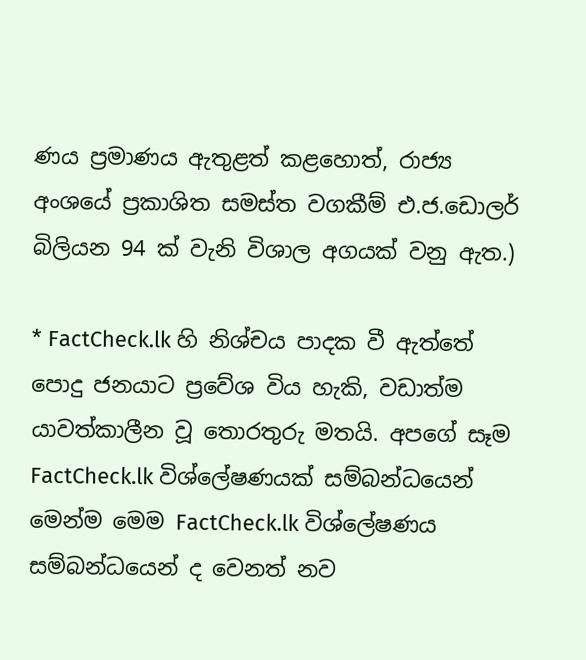ණය ප්‍රමාණය ඇතුළත් කළහොත්, රාජ්‍ය අංශයේ ප්‍රකාශිත සමස්ත වගකීම් එ.ජ.ඩොලර් බිලියන 94 ක් වැනි විශාල අගයක් වනු ඇත.)

* FactCheck.lk හි නිශ්චය පාදක වී ඇත්තේ පොදු ජනයාට ප්‍රවේශ විය හැකි, වඩාත්ම යාවත්කාලීන වූ තොරතුරු මතයි. අපගේ සෑම FactCheck.lk විශ්ලේෂණයක් සම්බන්ධයෙන් මෙන්ම මෙම FactCheck.lk විශ්ලේෂණය සම්බන්ධයෙන් ද වෙනත් නව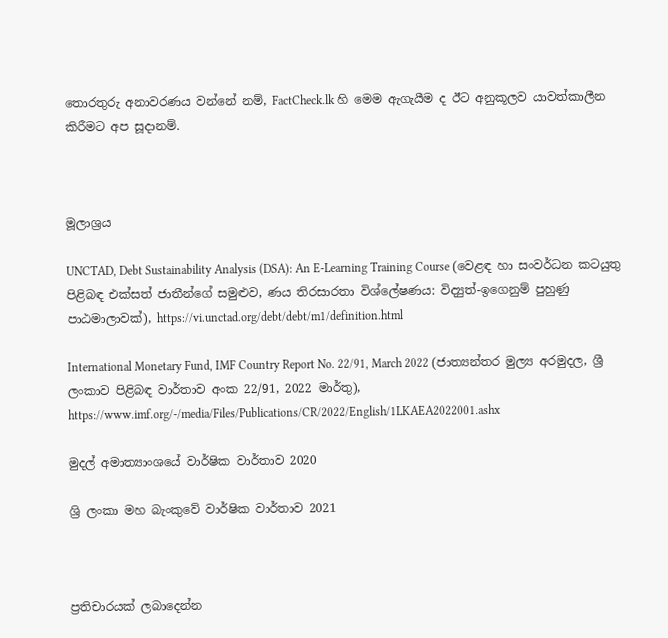තොරතුරු අනාවරණය වන්නේ නම්, FactCheck.lk හි මෙම ඇගැයීම ද ඊට අනුකූලව යාවත්කාලීන කිරීමට අප සූදානම්.



මූලාශ්‍රය

UNCTAD, Debt Sustainability Analysis (DSA): An E-Learning Training Course (වෙළඳ හා සංවර්ධන කටයුතු පිළිබඳ එක්සත් ජාතීන්ගේ සමුළුව, ණය තිරසාරතා විශ්ලේෂණය: විද්‍යුත්-ඉගෙනුම් පුහුණු පාඨමාලාවක්), https://vi.unctad.org/debt/debt/m1/definition.html

International Monetary Fund, IMF Country Report No. 22/91, March 2022 (ජාත්‍යන්තර මුල්‍ය අරමුදල, ශ්‍රී ලංකාව පිළිබඳ වාර්තාව අංක 22/91, 2022 මාර්තු), https://www.imf.org/-/media/Files/Publications/CR/2022/English/1LKAEA2022001.ashx

මුදල් අමාත්‍යාංශයේ වාර්ෂික වාර්තාව 2020

ශ්‍රි ලංකා මහ බැංකුවේ වාර්ෂික වාර්තාව 2021



ප්‍රතිචාරයක් ලබාදෙන්න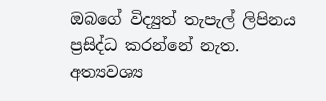ඔබගේ විද්‍යුත් තැපැල් ලිපිනය ප්‍රසිද්ධ කරන්නේ නැත. අත්‍යවශ්‍ය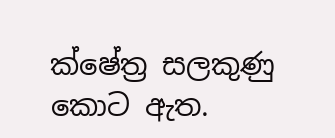ක්ෂේත්‍ර සලකුණු කොට ඇත.